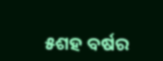୫ଶହ ବର୍ଷର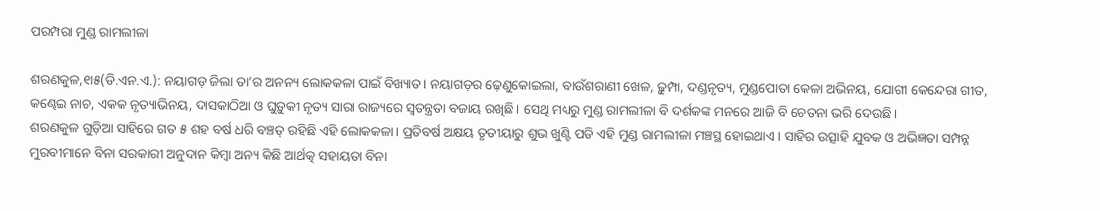ପରମ୍ପରା ମୁଣ୍ଡ ରାମଲୀଳା

ଶରଣକୁଳ,୧ା୫(ଡି.ଏନ.ଏ.): ନୟାଗଡ଼ ଜିଲା ତା’ର ଅନନ୍ୟ ଲୋକକଳା ପାଇଁ ବିଖ୍ୟାତ। ନୟାଗଡ଼ର ଢ଼େଣୁକୋଇଲା, ବାଉଁଶରାଣୀ ଖେଳ, ଢ଼ୁମ୍ପା, ଦଣ୍ଡନୃତ୍ୟ, ମୁଣ୍ଡପୋତା କେଳା ଅଭିନୟ, ଯୋଗୀ କେନ୍ଦେରା ଗୀତ, କଣ୍ଢେଇ ନାଚ, ଏକକ ନୃତ୍ୟାଭିନୟ, ଦାସକାଠିଆ ଓ ଘୁଡ଼ୁକୀ ନୃତ୍ୟ ସାରା ରାଜ୍ୟରେ ସ୍ବତନ୍ତ୍ରତା ବଜାୟ ରଖିଛି। ସେଥି ମଧ୍ୟରୁ ମୁଣ୍ଡ ରାମଲୀଳା ବି ଦର୍ଶକଙ୍କ ମନରେ ଆଜି ବି ଚେତନା ଭରି ଦେଉଛି।
ଶରଣକୁଳ ଗୁଡ଼ିଆ ସାହିରେ ଗତ ୫ ଶହ ବର୍ଷ ଧରି ବଞ୍ଚତ୍ ରହିଛି ଏହି ଲୋକକଳା। ପ୍ରତିବର୍ଷ ଅକ୍ଷୟ ତୃତୀୟାରୁ ଶୁଭ ଖୁଣ୍ଟି ପଡି ଏହି ମୁଣ୍ଡ ରାମଲୀଳା ମଞ୍ଚସ୍ଥ ହୋଇଥାଏ। ସାହିର ଉତ୍ସାହି ଯୁବକ ଓ ଅଭିଜ୍ଞତା ସମ୍ପନ୍ନ ମୁରବୀମାନେ ବିନା ସରକାରୀ ଅନୁଦାନ କିମ୍ବା ଅନ୍ୟ କିଛି ଆର୍ଥତ୍କ ସହାୟତା ବିନା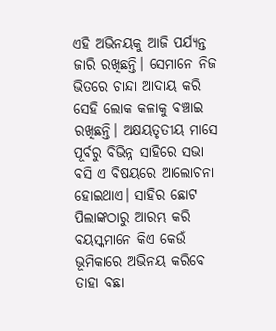ଏହି ଅଭିନୟକୁ ଆଜି ପର୍ଯ୍ୟନ୍ତ ଜାରି ରଖିଛନ୍ତି। ସେମାନେ ନିଜ ଭିତରେ ଚାନ୍ଦା ଆଦାୟ କରି ସେହି ଲୋକ କଳାକୁ ବଞ୍ଚାଇ ରଖିଛନ୍ତି। ଅକ୍ଷୟତୃତୀୟ ମାସେ ପୂର୍ବରୁ ବିଭିନ୍ନ ସାହିରେ ସଭା ବସି ଏ ବିଷୟରେ ଆଲୋଚନା ହୋଇଥାଏ। ସାହିର ଛୋଟ ପିଲାଙ୍କଠାରୁ ଆରମ୍ଭ କରି ବୟସ୍କମାନେ କିଏ କେଉଁ ଭୂମିକାରେ ଅଭିନୟ କରିବେ ତାହା ବଛା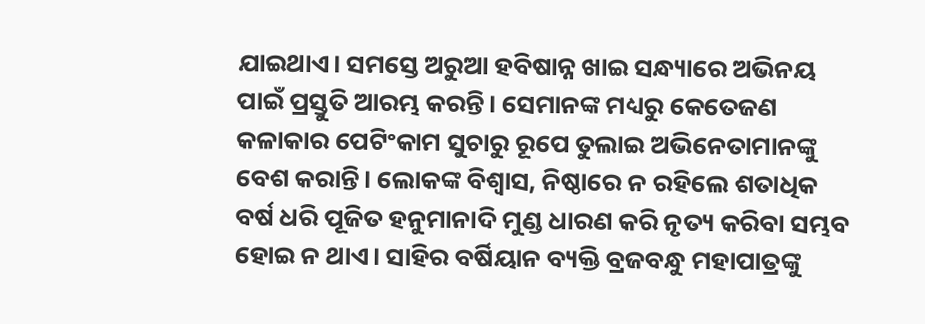ଯାଇଥାଏ। ସମସ୍ତେ ଅରୁଆ ହବିଷାନ୍ନ ଖାଇ ସନ୍ଧ୍ୟାରେ ଅଭିନୟ ପାଇଁ ପ୍ରସ୍ତୁତି ଆରମ୍ଭ କରନ୍ତି। ସେମାନଙ୍କ ମଧ୍ୟରୁ କେତେଜଣ କଳାକାର ପେଟିଂକାମ ସୁଚାରୁ ରୂପେ ତୁଲାଇ ଅଭିନେତାମାନଙ୍କୁ ବେଶ କରାନ୍ତି। ଲୋକଙ୍କ ବିଶ୍ୱାସ, ନିଷ୍ଠାରେ ନ ରହିଲେ ଶତାଧିକ ବର୍ଷ ଧରି ପୂଜିତ ହନୁମାନାଦି ମୁଣ୍ଡ ଧାରଣ କରି ନୃତ୍ୟ କରିବା ସମ୍ଭବ ହୋଇ ନ ଥାଏ। ସାହିର ବର୍ଷିୟାନ ବ୍ୟକ୍ତି ବ୍ରଜବନ୍ଧୁ ମହାପାତ୍ରଙ୍କୁ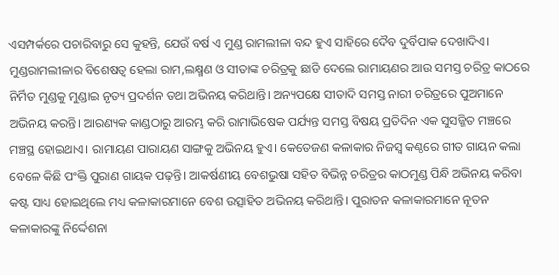ଏସମ୍ପର୍କରେ ପଚାରିବାରୁ ସେ କୁହନ୍ତି, ଯେଉଁ ବର୍ଷ ଏ ମୁଣ୍ଡ ରାମଲୀଳା ବନ୍ଦ ହୁଏ ସାହିରେ ଦୈବ ଦୁର୍ବିପାକ ଦେଖାଦିଏ। ମୁଣ୍ଡରାମଲୀଳାର ବିଶେଷତ୍ୱ ହେଲା ରାମ,ଲକ୍ଷ୍ମଣ ଓ ସୀତାଙ୍କ ଚରିତ୍ରକୁ ଛାଡି ଦେଲେ ରାମାୟଣର ଆଉ ସମସ୍ତ ଚରିତ୍ର କାଠରେ ନିର୍ମିତ ମୁଣ୍ଡକୁ ମୁଣ୍ଡାଇ ନୃତ୍ୟ ପ୍ରଦର୍ଶନ ତଥା ଅଭିନୟ କରିଥାନ୍ତି। ଅନ୍ୟପକ୍ଷେ ସୀତାଦି ସମସ୍ତ ନାରୀ ଚରିତ୍ରରେ ପୁଅମାନେ ଅଭିନୟ କରନ୍ତି। ଆରଣ୍ୟକ କାଣ୍ଡଠାରୁ ଆରମ୍ଭ କରି ରାମାଭିଷେକ ପର୍ଯ୍ୟନ୍ତ ସମସ୍ତ ବିଷୟ ପ୍ରତିଦିନ ଏକ ସୁସଜ୍ଜିତ ମଞ୍ଚରେ ମଞ୍ଚସ୍ଥ ହୋଇଥାଏ। ରାମାୟଣ ପାରାୟଣ ସାଙ୍ଗକୁ ଅଭିନୟ ହୁଏ। କେତେଜଣ କଳାକାର ନିଜସ୍ବ କଣ୍ଠରେ ଗୀତ ଗାୟନ କଲା ବେଳେ କିଛି ପଂକ୍ତି ପୁରାଣ ଗାୟକ ପଢ଼ନ୍ତି। ଆକର୍ଷଣୀୟ ବେଶଭୁଷା ସହିତ ବିଭିନ୍ନ ଚରିତ୍ରର କାଠମୁଣ୍ଡ ପିନ୍ଧି ଅଭିନୟ କରିବା କଷ୍ଟ ସାଧ୍ୟ ହୋଇଥିଲେ ମଧ୍ୟ କଳାକାରମାନେ ବେଶ ଉତ୍ସାହିତ ଅଭିନୟ କରିଥାନ୍ତି। ପୁରାତନ କଳାକାରମାନେ ନୂତନ କଳାକାରଙ୍କୁ ନିର୍ଦ୍ଦେଶନା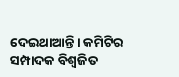ଦେଇଥାଆନ୍ତି। କମିଟିର ସମ୍ପାଦକ ବିଶ୍ୱଜିତ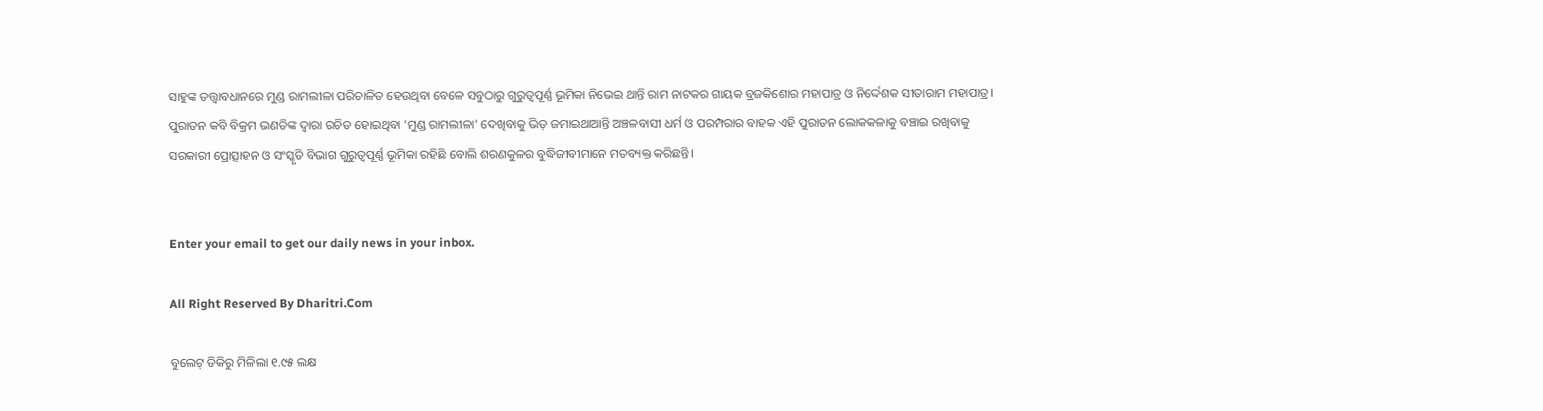ସାହୁଙ୍କ ତତ୍ତ୍ୱାବଧାନରେ ମୁଣ୍ଡ ରାମଲୀଳା ପରିଚାଳିତ ହେଉଥିବା ବେଳେ ସବୁଠାରୁ ଗୁରୁତ୍ୱପୂର୍ଣ୍ଣ ଭୂମିକା ନିଭେଇ ଥାନ୍ତି ରାମ ନାଟକର ଗାୟକ ବ୍ରଜକିଶୋର ମହାପାତ୍ର ଓ ନିର୍ଦ୍ଦେଶକ ସୀତାରାମ ମହାପାତ୍ର। ପୁରାତନ କବି ବିକ୍ରମ ଭଣତିଙ୍କ ଦ୍ୱାରା ରଚିତ ହୋଇଥିବା ‘ମୁଣ୍ଡ ରାମଲୀଳା’ ଦେଖିବାକୁ ଭିଡ଼ ଜମାଇଥାଆନ୍ତି ଅଞ୍ଚଳବାସୀ ଧର୍ମ ଓ ପରମ୍ପରାର ବାହକ ଏହି ପୁରାତନ ଲୋକକଳାକୁ ବଞ୍ଚାଇ ରଖିବାକୁ ସରକାରୀ ପ୍ରୋତ୍ସାହନ ଓ ସଂସ୍କୃତି ବିଭାଗ ଗୁରୁତ୍ୱପୂର୍ଣ୍ଣ ଭୂମିକା ରହିଛି ବୋଲି ଶରଣକୁଳର ବୁଦ୍ଧିଜୀବୀମାନେ ମତବ୍ୟକ୍ତ କରିଛନ୍ତି।


Enter your email to get our daily news in your inbox.

All Right Reserved By Dharitri.Com

ବୁଲେଟ୍‌ ଡିକିରୁ ମିଳିଲା ୧.୯୫ ଲକ୍ଷ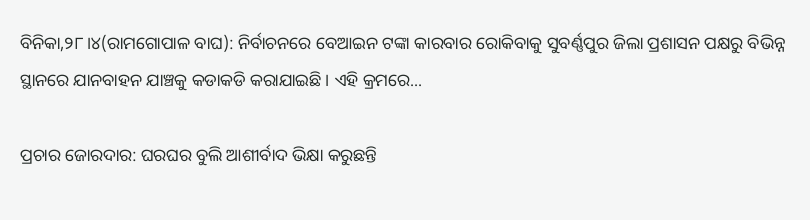ବିନିକା,୨୮।୪(ରାମଗୋପାଳ ବାଘ): ନିର୍ବାଚନରେ ବେଆଇନ ଟଙ୍କା କାରବାର ରୋକିବାକୁ ସୁବର୍ଣ୍ଣପୁର ଜିଲା ପ୍ରଶାସନ ପକ୍ଷରୁ ବିଭିନ୍ନ ସ୍ଥାନରେ ଯାନବାହନ ଯାଞ୍ଚକୁ କଡାକଡି କରାଯାଇଛି। ଏହି କ୍ରମରେ...

ପ୍ରଚାର ଜୋରଦାର: ଘରଘର ବୁଲି ଆଶୀର୍ବାଦ ଭିକ୍ଷା କରୁଛନ୍ତି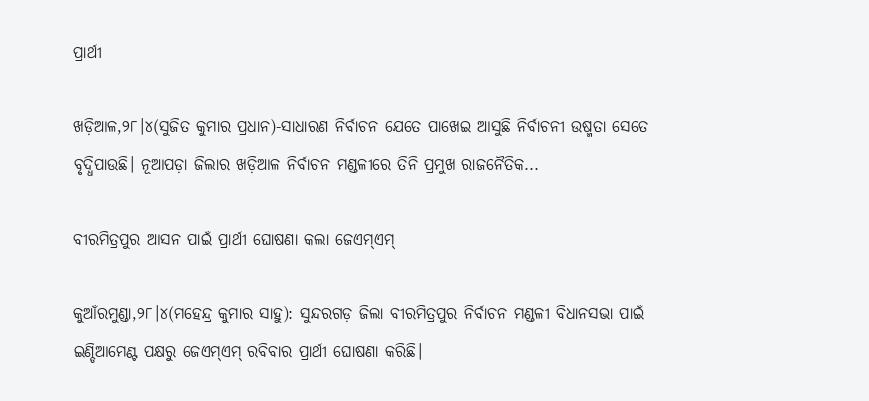ପ୍ରାର୍ଥୀ

ଖଡ଼ିଆଳ,୨୮।୪(ସୁଜିତ କୁମାର ପ୍ରଧାନ)-ସାଧାରଣ ନିର୍ବାଚନ ଯେତେ ପାଖେଇ ଆସୁଛି ନିର୍ବାଚନୀ ଉଷ୍ମତା ସେତେ ବୃଦ୍ଧିପାଉଛି। ନୂଆପଡ଼ା ଜିଲାର ଖଡ଼ିଆଳ ନିର୍ବାଚନ ମଣ୍ଡଳୀରେ ତିନି ପ୍ରମୁଖ ରାଜନୈତିକ...

ବୀରମିତ୍ରପୁର ଆସନ ପାଇଁ ପ୍ରାର୍ଥୀ ଘୋଷଣା କଲା ଜେଏମ୍‌ଏମ୍‌

କୁଆଁରମୁଣ୍ଡା,୨୮।୪(ମହେନ୍ଦ୍ର କୁମାର ସାହୁ): ସୁନ୍ଦରଗଡ଼ ଜିଲା ବୀରମିତ୍ରପୁର ନିର୍ବାଚନ ମଣ୍ଡଳୀ ବିଧାନସଭା ପାଇଁ ଇଣ୍ଡିଆମେଣ୍ଟ ପକ୍ଷରୁ ଜେଏମ୍‌ଏମ୍‌ ରବିବାର ପ୍ରାର୍ଥୀ ଘୋଷଣା କରିଛି।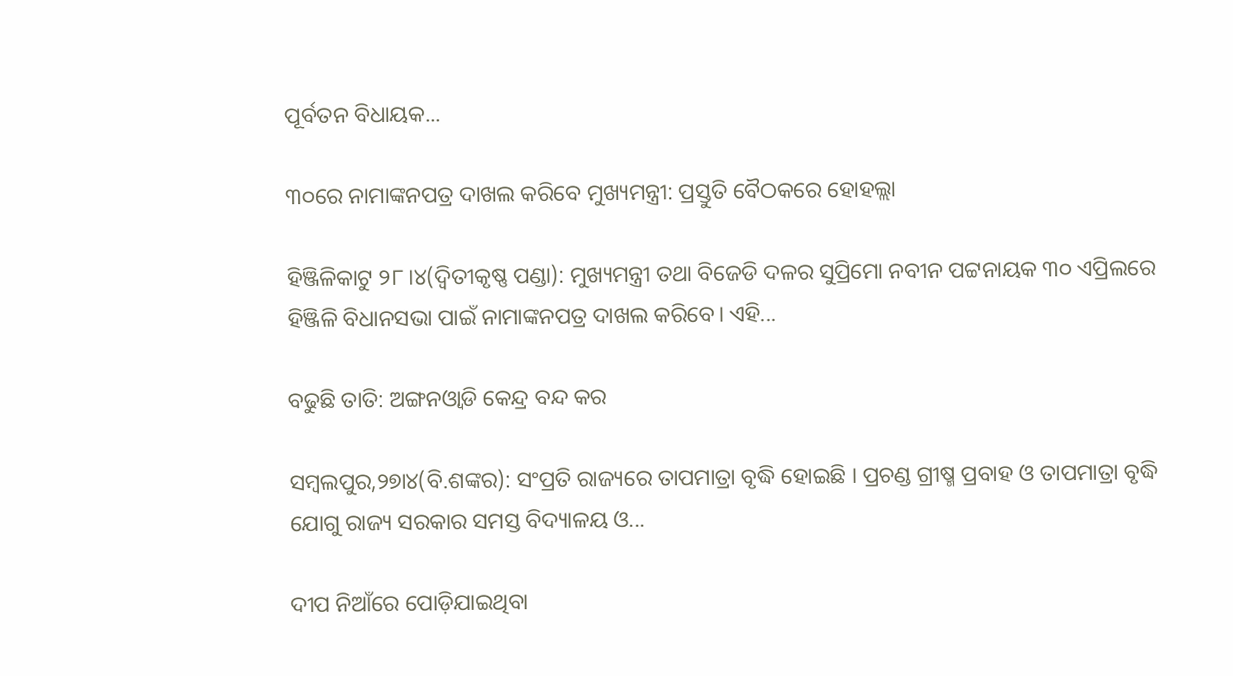ପୂର୍ବତନ ବିଧାୟକ...

୩୦ରେ ନାମାଙ୍କନପତ୍ର ଦାଖଲ କରିବେ ମୁଖ୍ୟମନ୍ତ୍ରୀ: ପ୍ରସ୍ତୁତି ବୈଠକରେ ହୋହଲ୍ଲା

ହିଞ୍ଜିଳିକାଟୁ ୨୮।୪(ଦ୍ବିତୀକୃଷ୍ଣ ପଣ୍ଡା): ମୁଖ୍ୟମନ୍ତ୍ରୀ ତଥା ବିଜେଡି ଦଳର ସୁପ୍ରିମୋ ନବୀନ ପଟ୍ଟନାୟକ ୩୦ ଏପ୍ରିଲରେ ହିଞ୍ଜିଳି ବିଧାନସଭା ପାଇଁ ନାମାଙ୍କନପତ୍ର ଦାଖଲ କରିବେ। ଏହି...

ବଢୁଛି ତାତି: ଅଙ୍ଗନଓ୍ବାଡି କେନ୍ଦ୍ର ବନ୍ଦ କର

ସମ୍ବଲପୁର,୨୭ା୪(ବି.ଶଙ୍କର): ସଂପ୍ରତି ରାଜ୍ୟରେ ତାପମାତ୍ରା ବୃଦ୍ଧି ହୋଇଛି । ପ୍ରଚଣ୍ଡ ଗ୍ରୀଷ୍ମ ପ୍ରବାହ ଓ ତାପମାତ୍ରା ବୃଦ୍ଧି ଯୋଗୁ ରାଜ୍ୟ ସରକାର ସମସ୍ତ ବିଦ୍ୟାଳୟ ଓ...

ଦୀପ ନିଆଁରେ ପୋଡ଼ିଯାଇଥିବା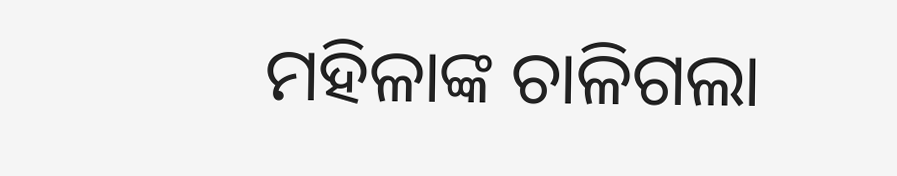ମହିଳାଙ୍କ ଚାଳିଗଲା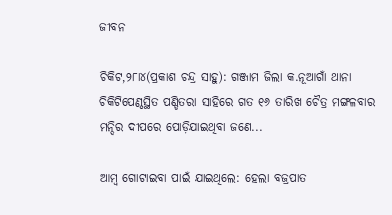ଜୀବନ

ଚିକିଟ,୨୮ା୪(ପ୍ରକାଶ ଚନ୍ଦ୍ର ସାହୁ): ଗଞ୍ଜାମ ଜିଲା କ.ନୂଆଗାଁ ଥାନା ଚିକିଟିପେଣ୍ଠସ୍ଥିତ ପଣ୍ଡିତରା ସାହିରେ ଗତ ୧୬ ତାରିଖ ଚୈତ୍ର ମଙ୍ଗଳବାର ମନ୍ଦିର ଦୀପରେ ପୋଡ଼ିଯାଇଥିବା ଜଣେ...

ଆମ୍ବ ଗୋଟାଇବା ପାଇଁ ଯାଇଥିଲେ: ହେଲା ବଜ୍ରପାତ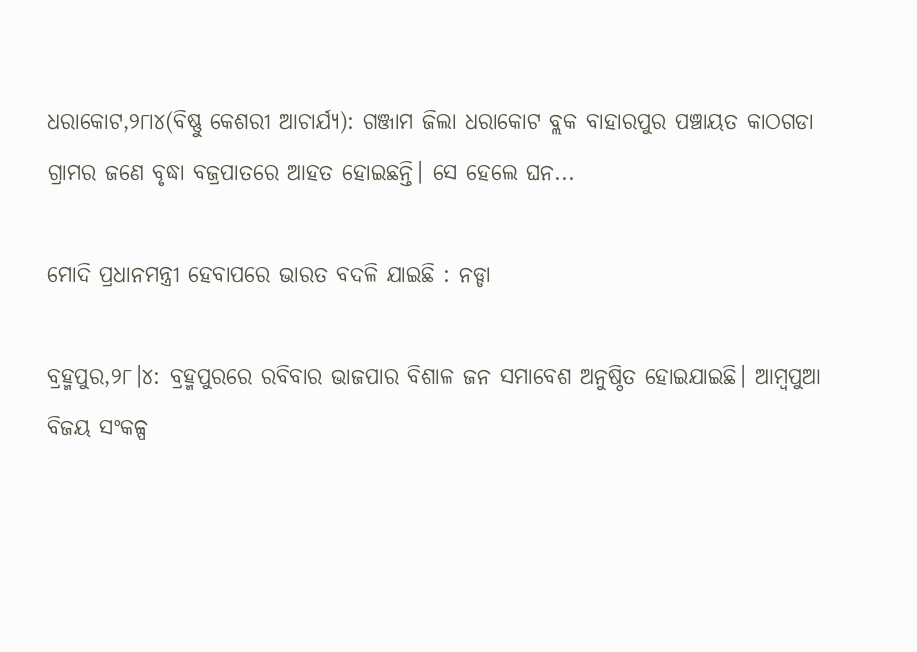ଧରାକୋଟ,୨୮ା୪(ବିଷ୍ଣୁ କେଶରୀ ଆଚାର୍ଯ୍ୟ): ଗଞ୍ଜାମ ଜିଲା ଧରାକୋଟ ବ୍ଲକ ବାହାରପୁର ପଞ୍ଚାୟତ କାଠଗଡା ଗ୍ରାମର ଜଣେ ବୃଦ୍ଧା ବଜ୍ରପାତରେ ଆହତ ହୋଇଛନ୍ତି। ସେ ହେଲେ ଘନ...

ମୋଦି ପ୍ରଧାନମନ୍ତ୍ରୀ ହେବାପରେ ଭାରତ ବଦଳି ଯାଇଛି : ନଡ୍ଡା

ବ୍ରହ୍ମପୁର,୨୮।୪: ବ୍ରହ୍ମପୁରରେ ରବିବାର ଭାଜପାର ବିଶାଳ ଜନ ସମାବେଶ ଅନୁଷ୍ଠିତ ହୋଇଯାଇଛି। ଆମ୍ବପୁଆ ବିଜୟ ସଂକଳ୍ପ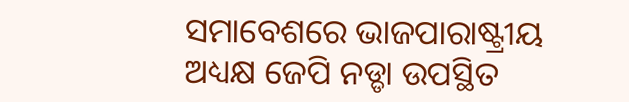ସମାବେଶରେ ଭାଜପାରାଷ୍ଟ୍ରୀୟ ଅଧ୍ୟକ୍ଷ ଜେପି ନଡ୍ଡା ଉପସ୍ଥିତ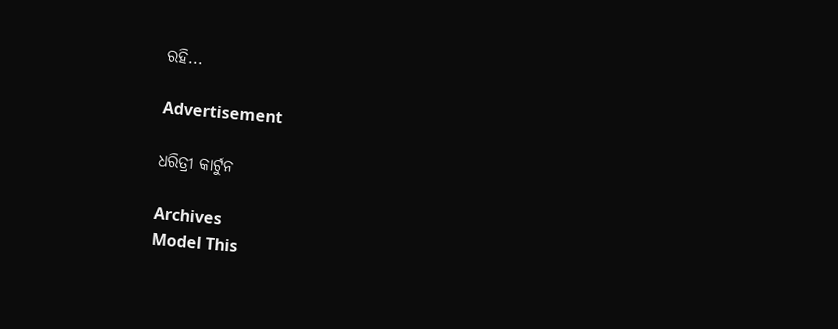ରହି...

Advertisement

ଧରିତ୍ରୀ କାର୍ଟୁନ

Archives
Model This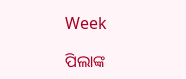Week

ପିଲାଙ୍କ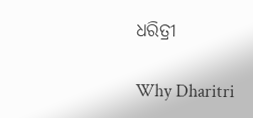ଧରିତ୍ରୀ

Why Dharitri